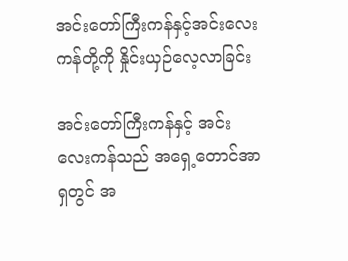အင်းတော်ကြီးကန်နှင့်အင်းလေးကန်တို့ကို နှိုင်းယှဉ်လေ့လာခြင်း

အင်းတော်ကြီးကန်နှင့် အင်းလေးကန်သည် အရှေ့တောင်အာရှတွင် အ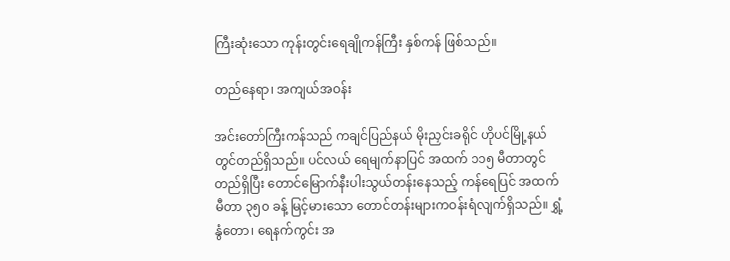ကြီးဆုံးသော ကုန်းတွင်းရေချိုကန်ကြီး နှစ်ကန် ဖြစ်သည်။

တည်နေရာ၊ အကျယ်အဝန်း

အင်းတော်ကြီးကန်သည် ကချင်ပြည်နယ် မိုးညှင်းခရိုင် ဟိုပင်မြို့နယ်တွင်တည်ရှိသည်။ ပင်လယ် ရေမျက်နာပြင် အထက် ၁၁၅ မီတာတွင်တည်ရှိပြီး တောင်မြောက်နီးပါးသွယ်တန်းနေသည့် ကန်ရေပြင် အထက် မီတာ ၃၅၀ ခန့် မြင့်မားသော တောင်တန်းများကဝန်းရံလျက်ရှိသည်။ ရွှံ့နွံတော၊ ရေနက်ကွင်း အ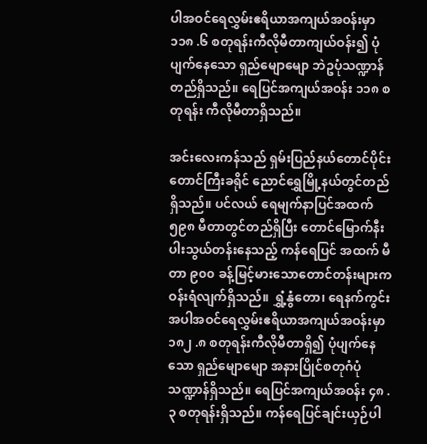ပါအဝင်ရေလွှမ်းဧရိယာအကျယ်အဝန်းမှာ ၁၁၈ .၆ စတုရန်းကီလိုမီတာကျယ်ဝန်း၍ ပုံပျက်နေသော ရှည်မျောမျော ဘဲဥပုံသဏ္ဍာန်တည်ရှိသည်။ ရေပြင်အကျယ်အဝန်း ၁၁၈ စတုရန်း ကီလိုမီတာရှိသည်။

အင်းလေးကန်သည် ရှမ်းပြည်နယ်တောင်ပိုင်း တောင်ကြီးခရိုင် ညောင်ရွှေမြို့နယ်တွင်တည်ရှိသည်။ ပင်လယ် ရေမျက်နာပြင်အထက် ၅၉၈ မီတာတွင်တည်ရှိပြီး တောင်မြောက်နီးပါးသွယ်တန်းနေသည့် ကန်ရေပြင် အထက် မီတာ ၉၀၀ ခန့်မြင့်မားသောတောင်တန်းများက ဝန်းရံလျက်ရှိသည်။ ရွှံ့နွံတော၊ ရေနက်ကွင်း အပါအဝင်ရေလွှမ်းဧရိယာအကျယ်အဝန်းမှာ ၁၈၂ .၈ စတုရန်းကီလိုမီတာရှိ၍ ပုံပျက်နေသော ရှည်မျောမျော အနားပြိုင်စတုဂံပုံသဏ္ဍာန်ရှိသည်။ ရေပြင်အကျယ်အဝန်း ၄၈ .၃ စတုရန်းရှိသည်။ ကန်ရေပြင်ချင်းယှဉ်ပါ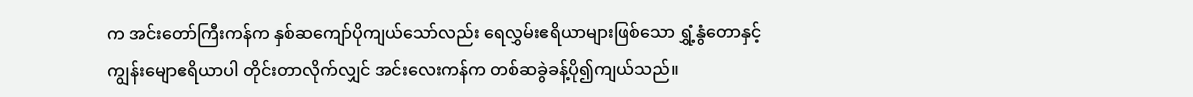က အင်းတော်ကြီးကန်က နှစ်ဆကျော်ပိုကျယ်သော်လည်း ရေလွှမ်းဧရိယာများဖြစ်သော ရွှံ့နွံတောနှင့်ကျွန်းမျောဧရိယာပါ တိုင်းတာလိုက်လျှင် အင်းလေးကန်က တစ်ဆခွဲခန့်ပို၍ကျယ်သည်။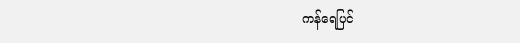ကန်ရေပြင်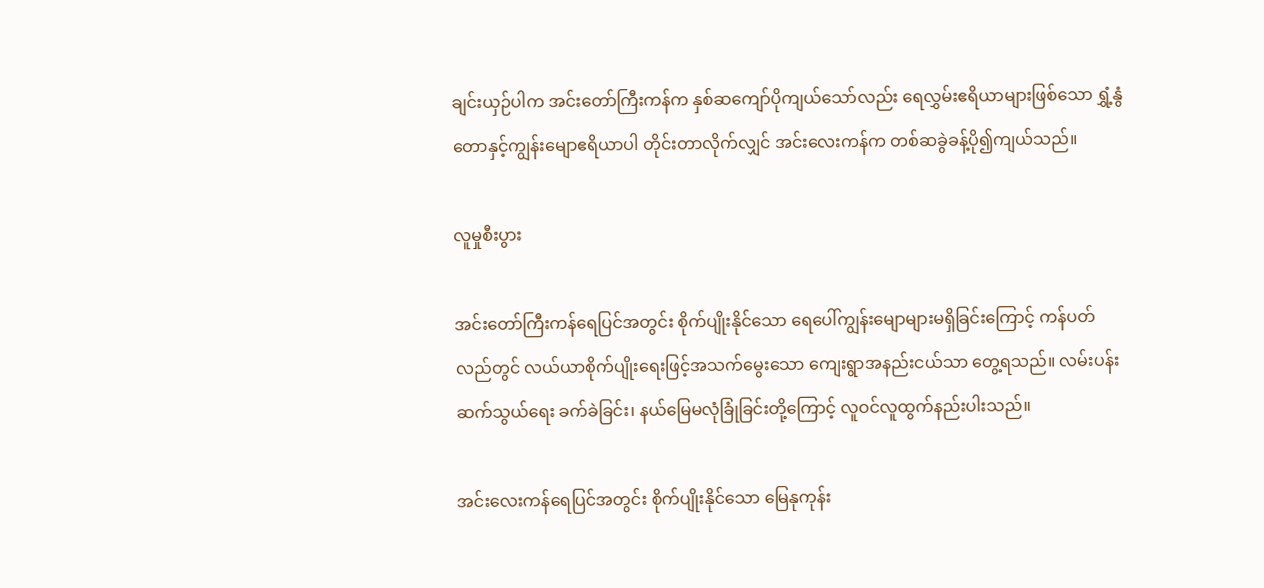ချင်းယှဉ်ပါက အင်းတော်ကြီးကန်က နှစ်ဆကျော်ပိုကျယ်သော်လည်း ရေလွှမ်းဧရိယာများဖြစ်သော ရွှံ့နွံတောနှင့်ကျွန်းမျောဧရိယာပါ တိုင်းတာလိုက်လျှင် အင်းလေးကန်က တစ်ဆခွဲခန့်ပို၍ကျယ်သည်။

လူမှုစီးပွား

အင်းတော်ကြီးကန်ရေပြင်အတွင်း စိုက်ပျိုးနိုင်သော ရေပေါ်ကျွန်းမျောများမရှိခြင်းကြောင့် ကန်ပတ်လည်တွင် လယ်ယာစိုက်ပျိုးရေးဖြင့်အသက်မွေးသော ကျေးရွာအနည်းငယ်သာ တွေ့ရသည်။ လမ်းပန်းဆက်သွယ်ရေး ခက်ခဲခြင်း၊ နယ်မြေမလုံခြုံခြင်းတို့ကြောင့် လူဝင်လူထွက်နည်းပါးသည်။

အင်းလေးကန်ရေပြင်အတွင်း စိုက်ပျိုးနိုင်သော မြေနုကုန်း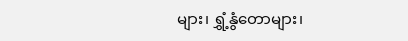များ၊ ရွှံ့နွံတောများ၊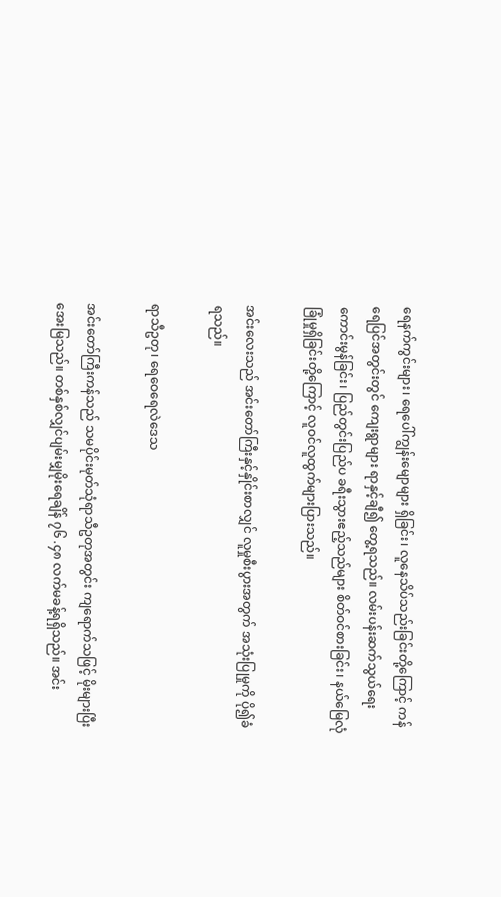ရေနက်ကွင်းများ၊ ရေပေါ်ကျွန်းမျောများ ရှိခြင်း၊ လူနေသိပ်သည်းခြင်းတို့ကြောင့် ကန်ရေပြင်အတွင်းတွင် ကျေးရွာများ ရာနှင့်ချီ၍ တွေ့ရသည်။ လမ်းပန်းဆက်သွယ်ရေး ကောင်းမွန်ခြင်း၊ ပြည်တွင်းပြည်ပ ခရီးသွားဧည့်သည်များ စိတ်ဝင်စားခြင်း၊ နယ်မြေလုံခြုံမှုရှိခြင်းတို့ကြောင့် လူဝင်လူထွက်များပြားသည်။

အင်းလေးသည် အင်းတော်ကြီးနှင့်နှိုင်းစာလျှင် လူမှုစီးပွားအတွက် အသုံးပြုမှုကို ပို၍ခံရသည်။

ရာသီဥတု၊ ရေဝေရေလဲဒေသ

အင်းတော်ကြီးကန်သည် သမပိုင်းမုတ်သုံရာသီဥတုအတွင်း ကျရောက်သဖြင့် မိုးများပြီးအေးမြသည်။ တစ်နှစ်လျှင်ပျမ်းမျှမိုးရေချိန် ၇၆ .၄၈ လက်မခန့်ရရှိသည်။ အင်း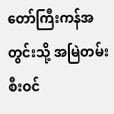တော်ကြီးကန်အတွင်းသို့ အမြဲတမ်း စီးဝင်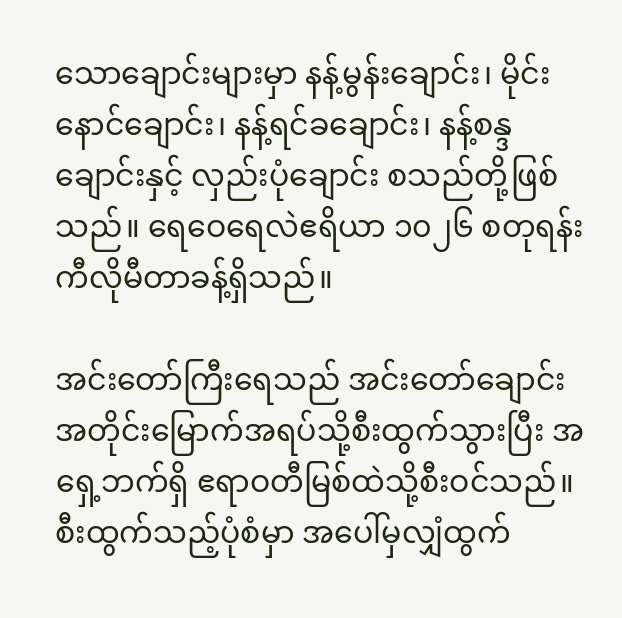သောချောင်းများမှာ နန့်မွန်းချောင်း၊ မိုင်းနောင်ချောင်း၊ နန့်ရင်ခချောင်း၊ နန့်စန္ဒချောင်းနှင့် လှည်းပုံချောင်း စသည်တို့ဖြစ်သည်။ ရေဝေရေလဲဧရိယာ ၁၀၂၆ စတုရန်းကီလိုမီတာခန့်ရှိသည်။

အင်းတော်ကြီးရေသည် အင်းတော်ချောင်းအတိုင်းမြောက်အရပ်သို့စီးထွက်သွားပြီး အရှေ့ဘက်ရှိ ဧရာဝတီမြစ်ထဲသို့စီးဝင်သည်။ စီးထွက်သည့်ပုံစံမှာ အပေါ်မှလျှံထွက်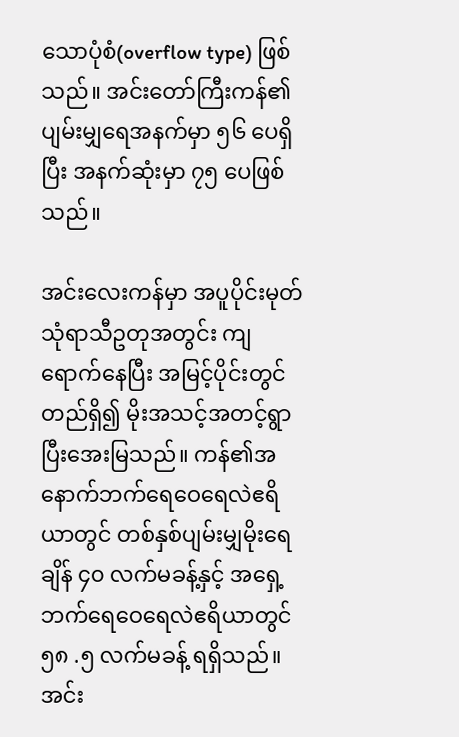သောပုံစံ(overflow type) ဖြစ်သည်။ အင်းတော်ကြီးကန်၏ပျမ်းမျှရေအနက်မှာ ၅၆ ပေရှိပြီး အနက်ဆုံးမှာ ၇၅ ပေဖြစ်သည်။

အင်းလေးကန်မှာ အပူပိုင်းမုတ်သုံရာသီဥတုအတွင်း ကျရောက်နေပြီး အမြင့်ပိုင်းတွင်တည်ရှိ၍ မိုးအသင့်အတင့်ရွာပြီးအေးမြသည်။ ကန်၏အနောက်ဘက်ရေဝေရေလဲဧရိယာတွင် တစ်နှစ်ပျမ်းမျှမိုးရေချိန် ၄၀ လက်မခန့်နှင့် အရှေ့ဘက်ရေဝေရေလဲဧရိယာတွင် ၅၈ .၅ လက်မခန့် ရရှိသည်။ အင်း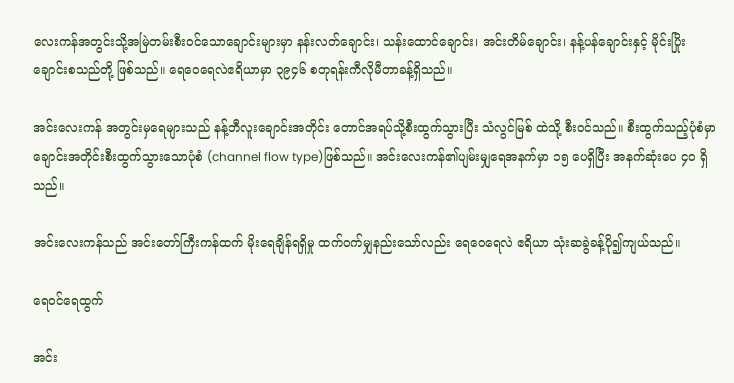လေးကန်အတွင်းသို့အမြဲတမ်းစီးဝင်သောချောင်းများမှာ နန်းလတ်ချောင်း၊ သန်းထောင်ချောင်း၊ အင်းတိမ်ချောင်း၊ နန့်ပန်ချောင်းနှင့် မိုင်းပြိုးချောင်းစသည်တို့ ဖြစ်သည်။ ရေဝေရေလဲဧရိယာမှာ ၃၉၄၆ စတုရန်းကီလိုမီတာခန့်ရှိသည်။

အင်းလေးကန် အတွင်းမှရေများသည် နန့်ဘီလူးချောင်းအတိုင်း တောင်အရပ်သို့စီးထွက်သွားပြီး သံလွင်မြစ် ထဲသို့ စီးဝင်သည်။ စီးထွက်သည့်ပုံစံမှာ ချောင်းအတိုင်းစီးထွက်သွားသောပုံစံ (channel flow type)ဖြစ်သည်။ အင်းလေးကန်၏ပျမ်းမျှရေအနက်မှာ ၁၅ ပေရှိပြီး အနက်ဆုံးပေ ၄၀ ရှိသည်။

အင်းလေးကန်သည် အင်းတော်ကြီးကန်ထက် မိုးရေချိန်ရရှိမှု ထက်ဝက်မျှနည်းသော်လည်း ရေဝေရေလဲ ဧရိယာ သုံးဆခွဲခန့်ပို၍ကျယ်သည်။

ရေဝင်ရေထွက်

အင်း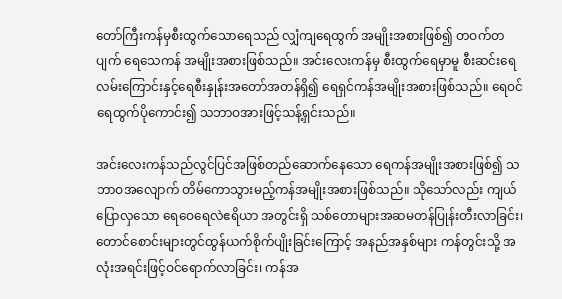တော်ကြီးကန်မှစီးထွက်သောရေသည် လျှံကျရေထွက် အမျိုးအစားဖြစ်၍ တဝက်တပျက် ရေသေကန် အမျိုးအစားဖြစ်သည်။ အင်းလေးကန်မှ စီးထွက်ရေမှာမူ စီးဆင်းရေလမ်းကြောင်းနှင့်ရေစီးနှုန်းအတော်အတန်ရှိ၍ ရေရှင်ကန်အမျိုးအစားဖြစ်သည်။ ရေဝင်ရေထွက်ပိုကောင်း၍ သဘာဝအားဖြင့်သန့်ရှင်းသည်။

အင်းလေးကန်သည်လွင်ပြင်အဖြစ်တည်ဆောက်နေသော ရေကန်အမျိုးအစားဖြစ်၍ သဘာဝအလျောက် တိမ်ကောသွားမည့်ကန်အမျိုးအစားဖြစ်သည်။ သိုသော်လည်း ကျယ်ပြောလှသော ရေဝေရေလဲဧရိယာ အတွင်းရှိ သစ်တောများအဆမတန်ပြုန်းတီးလာခြင်း၊ တောင်စောင်းများတွင်ထွန်ယက်စိုက်ပျိုးခြင်းကြောင့် အနည်အနှစ်များ ကန်တွင်းသို့ အလုံးအရင်းဖြင့်ဝင်ရောက်လာခြင်း၊ ကန်အ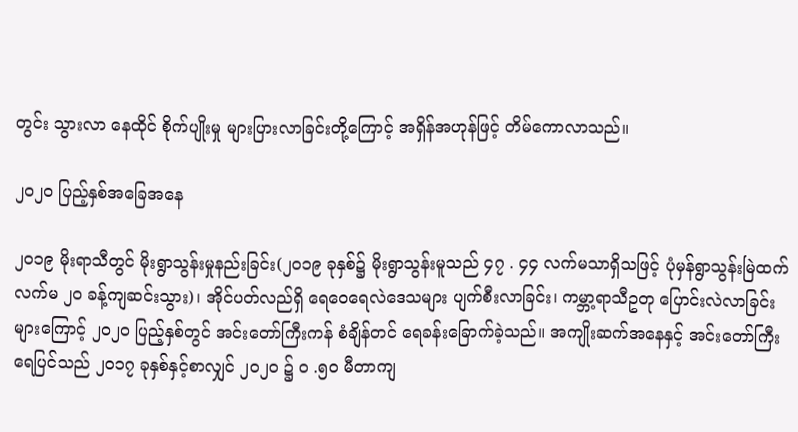တွင်း သွားလာ နေထိုင် စိုက်ပျိုးမှု များပြားလာခြင်းတို့ကြောင့် အရှိန်အဟုန်ဖြင့် တိမ်ကောလာသည်။

၂၀၂၀ ပြည့်နှစ်အခြေအနေ

၂၀၁၉ မိုးရာသီတွင် မိုးရွာသွန်းမှုနည်းခြင်း(၂၀၁၉ ခုနှစ်၌ မိုးရွာသွန်းမူသည် ၄၇ . ၄၄ လက်မသာရှိသဖြင့် ပုံမှန်ရွာသွန်းမြဲထက်လက်မ ၂၀ ခန့်ကျဆင်းသွား)၊ အိုင်ပတ်လည်ရှိ ရေဝေရေလဲဒေသများ ပျက်စီးလာခြင်း၊ ကမ္ဘာ့ရာသီဥတု ပြောင်းလဲလာခြင်းများကြောင့် ၂၀၂၀ ပြည့်နှစ်တွင် အင်းတော်ကြီးကန် စံချိန်တင် ရေခန်းခြောက်ခဲ့သည်။ အကျိုးဆက်အနေနှင့် အင်းတော်ကြီးရေပြင်သည် ၂၀၁၇ ခုနှစ်နှင့်စာလျှင် ၂၀၂၀ ၌ ၀ .၅၀ မီတာကျ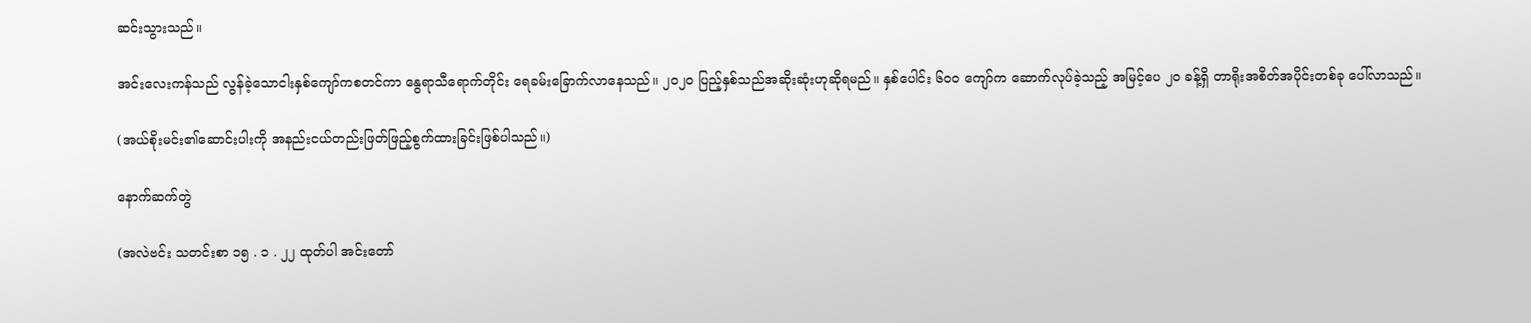ဆင်းသွားသည်။

အင်းလေးကန်သည် လွန်ခဲ့သောငါးနှစ်ကျော်ကစတင်ကာ နွေရာသီရောက်တိုင်း ရေခမ်းခြောက်လာနေသည်။ ၂၀၂၀ ပြည့်နှစ်သည်အဆိုးဆုံးဟုဆိုရမည်။ နှစ်ပေါင်း ၆၀၀ ကျော်က ဆောက်လုပ်ခဲ့သည့် အမြင့်ပေ ၂၀ ခန့်ရှိ တာရိုးအစိတ်အပိုင်းတစ်ခု ပေါ်လာသည်။

(အယ်စိုးမင်း၏ဆောင်းပါးကို အနည်းငယ်တည်းဖြတ်ဖြည့်စွက်ထားခြင်းဖြစ်ပါသည်။)

နောက်ဆက်တွဲ

(အလဲဗင်း သတင်းစာ ၁၅ . ၁ . ၂၂ ထုတ်ပါ အင်းတော်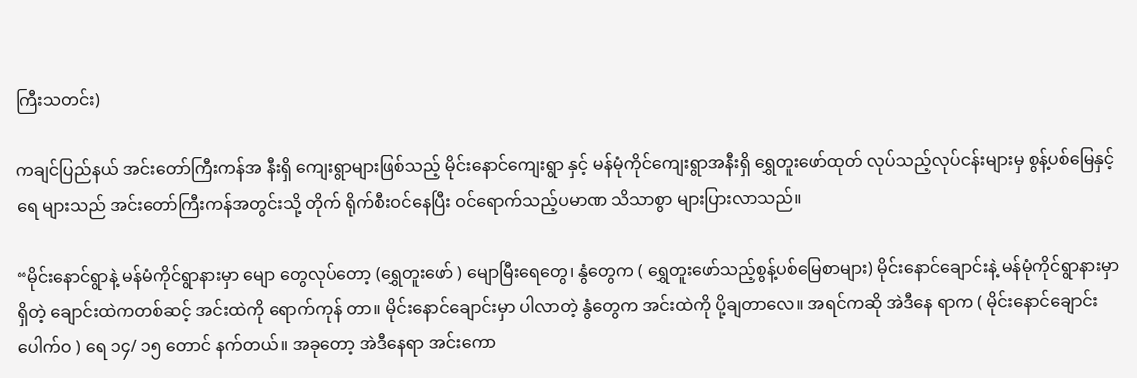ကြီးသတင်း)

ကချင်ပြည်နယ် အင်းတော်ကြီးကန်အ နီးရှိ ကျေးရွာများဖြစ်သည့် မိုင်းနောင်ကျေးရွာ နှင့် မန်မုံကိုင်ကျေးရွာအနီးရှိ ရွှေတူးဖော်ထုတ် လုပ်သည့်လုပ်ငန်းများမှ စွန့်ပစ်မြေနှင့် ရေ များသည် အင်းတော်ကြီးကန်အတွင်းသို့ တိုက် ရိုက်စီးဝင်နေပြီး ဝင်ရောက်သည့်ပမာဏ သိသာစွာ များပြားလာသည်။

“မိုင်းနောင်ရွာနဲ့ မန်မံကိုင်ရွာနားမှာ မျော တွေလုပ်တော့ (ရွှေတူးဖော် ) မျောမြီးရေတွေ၊ နွံတွေက ( ရွှေတူးဖော်သည့်စွန့်ပစ်မြေစာများ) မိုင်းနောင်ချောင်းနဲ့ မန်မုံကိုင်ရွာနားမှာရှိတဲ့ ချောင်းထဲကတစ်ဆင့် အင်းထဲကို ရောက်ကုန် တာ။ မိုင်းနောင်ချောင်းမှာ ပါလာတဲ့ နွံတွေက အင်းထဲကို ပို့ချတာလေ။ အရင်ကဆို အဲဒီနေ ရာက ( မိုင်းနောင်ချောင်းပေါက်ဝ ) ရေ ၁၄/ ၁၅ တောင် နက်တယ်။ အခုတော့ အဲဒီနေရာ အင်းကော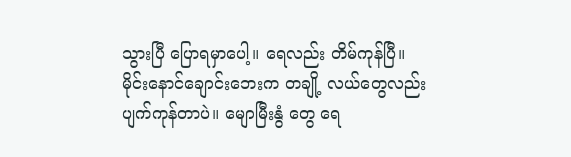သွားပြီ ပြောရမှာပေါ့။ ရေလည်း တိမ်ကုန်ပြီ။ မိုင်းနောင်ချောင်းဘေးက တချို့ လယ်တွေလည်း ပျက်ကုန်တာပဲ။ မျောမြီးနွံ တွေ ရေ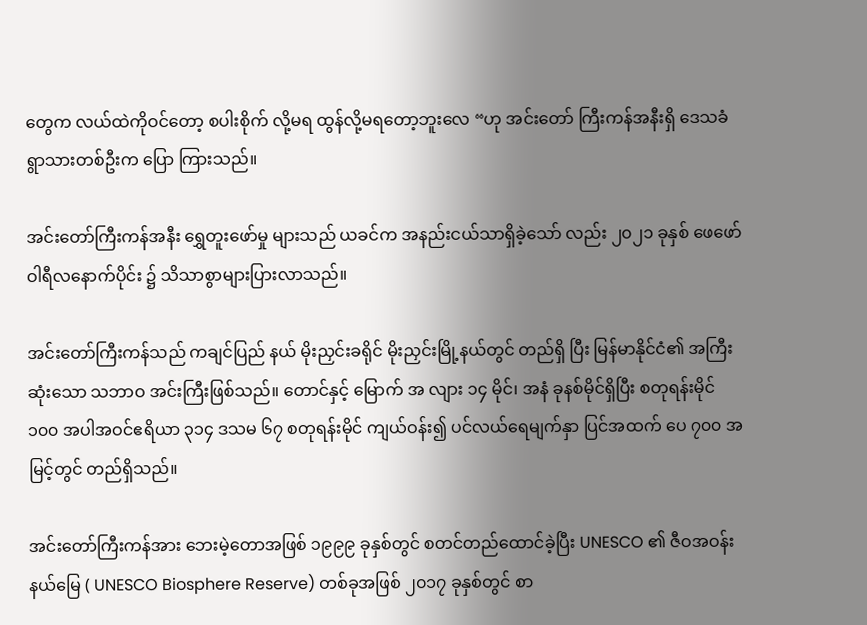တွေက လယ်ထဲကိုဝင်တော့ စပါးစိုက် လို့မရ ထွန်လို့မရတော့ဘူးလေ “ဟု အင်းတော် ကြီးကန်အနီးရှိ ဒေသခံရွာသားတစ်ဦးက ပြော ကြားသည်။

အင်းတော်ကြီးကန်အနီး ရွှေတူးဖော်မှု များသည် ယခင်က အနည်းငယ်သာရှိခဲ့သော် လည်း ၂၀၂၁ ခုနှစ် ဖေဖော်ဝါရီလနောက်ပိုင်း ၌ သိသာစွာများပြားလာသည်။

အင်းတော်ကြီးကန်သည် ကချင်ပြည် နယ် မိုးညှင်းခရိုင် မိုးညှင်းမြို့နယ်တွင် တည်ရှိ ပြီး မြန်မာနိုင်ငံ၏ အကြီးဆုံးသော သဘာဝ အင်းကြီးဖြစ်သည်။ တောင်နှင့် မြောက် အ လျား ၁၄ မိုင်၊ အနံ ခုနစ်မိုင်ရှိပြီး စတုရန်းမိုင် ၁၀၀ အပါအဝင်ဧရိယာ ၃၁၄ ဒသမ ၆၇ စတုရန်းမိုင် ကျယ်ဝန်း၍ ပင်လယ်ရေမျက်နှာ ပြင်အထက် ပေ ၇၀၀ အမြင့်တွင် တည်ရှိသည်။

အင်းတော်ကြီးကန်အား ဘေးမဲ့တောအဖြစ် ၁၉၉၉ ခုနှစ်တွင် စတင်တည်ထောင်ခဲ့ပြီး UNESCO ၏ ဇီဝအဝန်းနယ်မြေ ( UNESCO Biosphere Reserve) တစ်ခုအဖြစ် ၂၀၁၇ ခုနှစ်တွင် စာ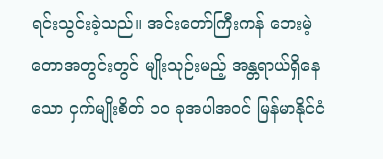ရင်းသွင်းခဲ့သည်။ အင်းတော်ကြီးကန် ဘေးမဲ့တောအတွင်းတွင် မျိုးသုဉ်းမည့် အန္တရာယ်ရှိနေသော ငှက်မျိုးစိတ် ၁၀ ခုအပါအဝင် မြန်မာနိုင်ငံ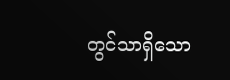တွင်သာရှိသော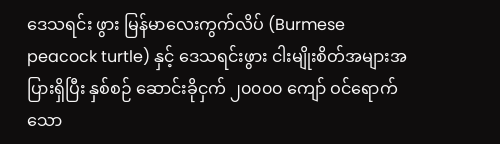ဒေသရင်း ဖွား မြန်မာလေးကွက်လိပ် (Burmese peacock turtle) နှင့် ဒေသရင်းဖွား ငါးမျိုးစိတ်အများအပြားရှိပြီး နှစ်စဉ် ဆောင်းခိုငှက် ၂၀၀၀၀ ကျော် ဝင်ရောက်သော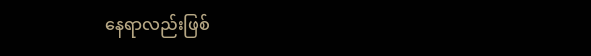နေရာလည်းဖြစ်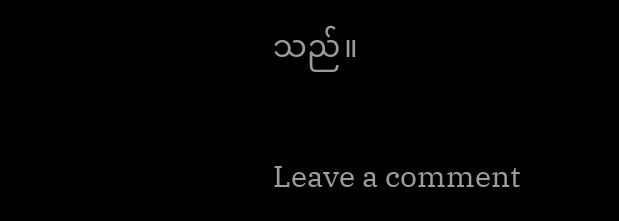သည်။

Leave a comment